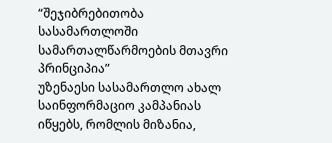“შეჯიბრებითობა სასამართლოში სამართალწარმოების მთავრი პრინციპია”
უზენაესი სასამართლო ახალ საინფორმაციო კამპანიას იწყებს, რომლის მიზანია,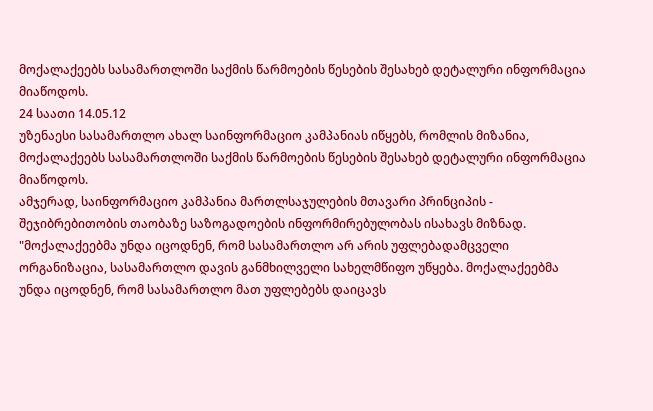მოქალაქეებს სასამართლოში საქმის წარმოების წესების შესახებ დეტალური ინფორმაცია მიაწოდოს.
24 საათი 14.05.12
უზენაესი სასამართლო ახალ საინფორმაციო კამპანიას იწყებს, რომლის მიზანია, მოქალაქეებს სასამართლოში საქმის წარმოების წესების შესახებ დეტალური ინფორმაცია მიაწოდოს.
ამჯერად, საინფორმაციო კამპანია მართლსაჯულების მთავარი პრინციპის - შეჯიბრებითობის თაობაზე საზოგადოების ინფორმირებულობას ისახავს მიზნად.
"მოქალაქეებმა უნდა იცოდნენ, რომ სასამართლო არ არის უფლებადამცველი ორგანიზაცია, სასამართლო დავის განმხილველი სახელმწიფო უწყება. მოქალაქეებმა უნდა იცოდნენ, რომ სასამართლო მათ უფლებებს დაიცავს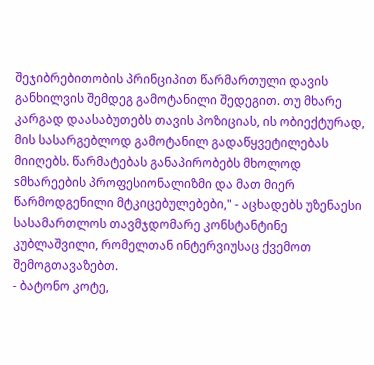შეჯიბრებითობის პრინციპით წარმართული დავის განხილვის შემდეგ გამოტანილი შედეგით. თუ მხარე კარგად დაასაბუთებს თავის პოზიციას, ის ობიექტურად, მის სასარგებლოდ გამოტანილ გადაწყვეტილებას მიიღებს. წარმატებას განაპირობებს მხოლოდ sმხარეების პროფესიონალიზმი და მათ მიერ წარმოდგენილი მტკიცებულებები," - აცხადებს უზენაესი სასამართლოს თავმჯდომარე კონსტანტინე კუბლაშვილი, რომელთან ინტერვიუსაც ქვემოთ შემოგთავაზებთ.
- ბატონო კოტე,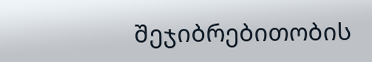შეჯიბრებითობის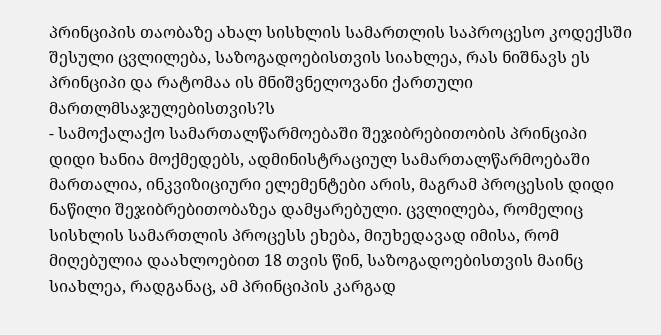პრინციპის თაობაზე ახალ სისხლის სამართლის საპროცესო კოდექსში შესული ცვლილება, საზოგადოებისთვის სიახლეა, რას ნიშნავს ეს პრინციპი და რატომაა ის მნიშვნელოვანი ქართული მართლმსაჯულებისთვის?ს
- სამოქალაქო სამართალწარმოებაში შეჯიბრებითობის პრინციპი დიდი ხანია მოქმედებს, ადმინისტრაციულ სამართალწარმოებაში მართალია, ინკვიზიციური ელემენტები არის, მაგრამ პროცესის დიდი ნაწილი შეჯიბრებითობაზეა დამყარებული. ცვლილება, რომელიც სისხლის სამართლის პროცესს ეხება, მიუხედავად იმისა, რომ მიღებულია დაახლოებით 18 თვის წინ, საზოგადოებისთვის მაინც სიახლეა, რადგანაც, ამ პრინციპის კარგად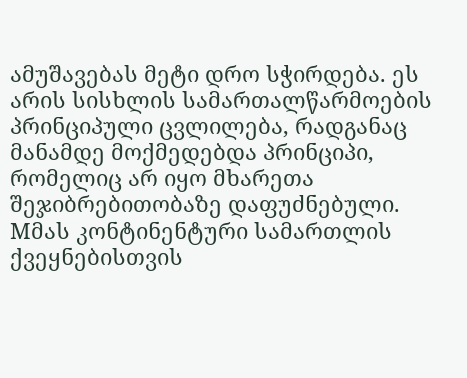ამუშავებას მეტი დრო სჭირდება. ეს არის სისხლის სამართალწარმოების პრინციპული ცვლილება, რადგანაც მანამდე მოქმედებდა პრინციპი, რომელიც არ იყო მხარეთა შეჯიბრებითობაზე დაფუძნებული. Mმას კონტინენტური სამართლის ქვეყნებისთვის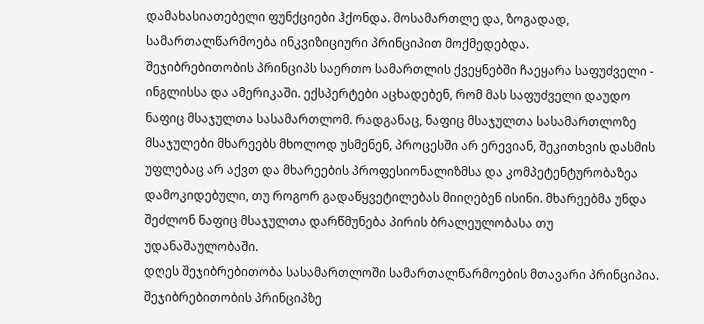დამახასიათებელი ფუნქციები ჰქონდა. მოსამართლე და, ზოგადად, სამართალწარმოება ინკვიზიციური პრინციპით მოქმედებდა.
შეჯიბრებითობის პრინციპს საერთო სამართლის ქვეყნებში ჩაეყარა საფუძველი - ინგლისსა და ამერიკაში. ექსპერტები აცხადებენ, რომ მას საფუძველი დაუდო ნაფიც მსაჯულთა სასამართლომ. რადგანაც, ნაფიც მსაჯულთა სასამართლოზე მსაჯულები მხარეებს მხოლოდ უსმენენ, პროცესში არ ერევიან, შეკითხვის დასმის უფლებაც არ აქვთ და მხარეების პროფესიონალიზმსა და კომპეტენტურობაზეა დამოკიდებული, თუ როგორ გადაწყვეტილებას მიიღებენ ისინი. მხარეებმა უნდა შეძლონ ნაფიც მსაჯულთა დარწმუნება პირის ბრალეულობასა თუ უდანაშაულობაში.
დღეს შეჯიბრებითობა სასამართლოში სამართალწარმოების მთავარი პრინციპია. შეჯიბრებითობის პრინციპზე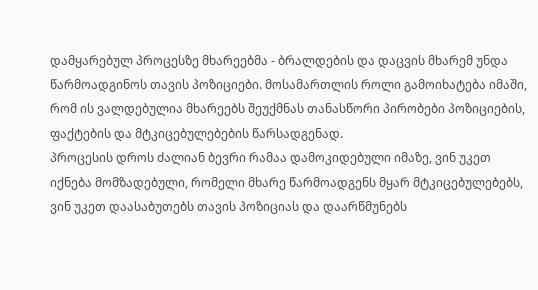დამყარებულ პროცესზე მხარეებმა - ბრალდების და დაცვის მხარემ უნდა წარმოადგინოს თავის პოზიციები. მოსამართლის როლი გამოიხატება იმაში, რომ ის ვალდებულია მხარეებს შეუქმნას თანასწორი პირობები პოზიციების, ფაქტების და მტკიცებულებების წარსადგენად.
პროცესის დროს ძალიან ბევრი რამაა დამოკიდებული იმაზე, ვინ უკეთ იქნება მომზადებული, რომელი მხარე წარმოადგენს მყარ მტკიცებულებებს, ვინ უკეთ დაასაბუთებს თავის პოზიციას და დაარწმუნებს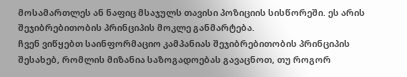მოსამართლეს ან ნაფიც მსაჯულს თავისი პოზიციის სისწორეში. ეს არის შეჯიბრებითობის პრინციპის მოკლე განმარტება.
ჩვენ ვიწყებთ საინფორმაციო კამპანიას შეჯიბრებითობის პრინციპის შესახებ, რომლის მიზანია საზოგადოებას გავაცნოთ, თუ როგორ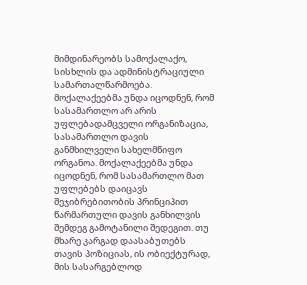მიმდინარეობს სამოქალაქო, სისხლის და ადმინისტრაციული სამართალწარმოება. მოქალაქეებმა უნდა იცოდნენ, რომ სასამართლო არ არის უფლებადამცველი ორგანიზაცია, სასამართლო დავის განმხილველი სახელმწიფო ორგანოა. მოქალაქეებმა უნდა იცოდნენ, რომ სასამართლო მათ უფლებებს დაიცავს შეჯიბრებითობის პრინციპით წარმართული დავის განხილვის შემდეგ გამოტანილი შედეგით. თუ მხარე კარგად დაასაბუთებს თავის პოზიციას, ის ობიექტურად, მის სასარგებლოდ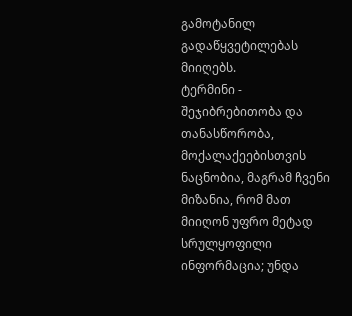გამოტანილ გადაწყვეტილებას მიიღებს.
ტერმინი - შეჯიბრებითობა და თანასწორობა, მოქალაქეებისთვის ნაცნობია, მაგრამ ჩვენი მიზანია, რომ მათ მიიღონ უფრო მეტად სრულყოფილი ინფორმაცია; უნდა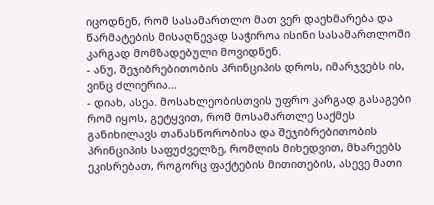იცოდნენ, რომ სასამართლო მათ ვერ დაეხმარება და წარმატების მისაღწევად საჭიროა ისინი სასამართლოში კარგად მომზადებული მოვიდნენ.
- ანუ, შეჯიბრებითობის პრინციპის დროს, იმარჯვებს ის, ვინც ძლიერია...
- დიახ, ასეა. მოსახლეობისთვის უფრო კარგად გასაგები რომ იყოს, გეტყვით, რომ მოსამართლე საქმეს განიხილავს თანასწორობისა და შეჯიბრებითობის პრინციპის საფუძველზე, რომლის მიხედვით, მხარეებს ეკისრებათ, როგორც ფაქტების მითითების, ასევე მათი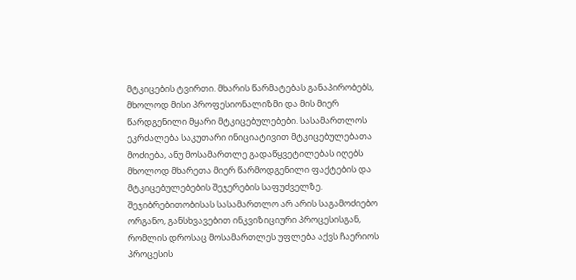მტკიცების ტვირთი. მხარის წარმატებას განაპირობებს, მხოლოდ მისი პროფესიონალიზმი და მის მიერ წარდგენილი მყარი მტკიცებულებები. სასამართლოს ეკრძალება საკუთარი ინიციატივით მტკიცებულებათა მოძიება, ანუ მოსამართლე გადაწყვეტილებას იღებს მხოლოდ მხარეთა მიერ წარმოდგენილი ფაქტების და მტკიცებულებების შეჯერების საფუძველზე. შეჯიბრებითობისას სასამართლო არ არის საგამოძიებო ორგანო, განსხვავებით ინკვიზიციური პროცესისგან, რომლის დროსაც მოსამართლეს უფლება აქვს ჩაერიოს პროცესის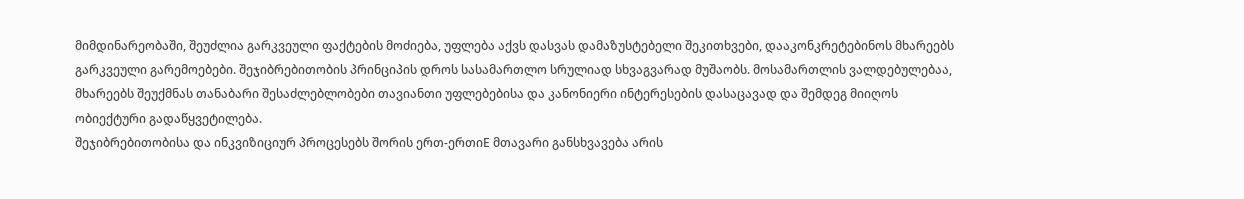მიმდინარეობაში, შეუძლია გარკვეული ფაქტების მოძიება, უფლება აქვს დასვას დამაზუსტებელი შეკითხვები, დააკონკრეტებინოს მხარეებს გარკვეული გარემოებები. შეჯიბრებითობის პრინციპის დროს სასამართლო სრულიად სხვაგვარად მუშაობს. მოსამართლის ვალდებულებაა, მხარეებს შეუქმნას თანაბარი შესაძლებლობები თავიანთი უფლებებისა და კანონიერი ინტერესების დასაცავად და შემდეგ მიიღოს ობიექტური გადაწყვეტილება.
შეჯიბრებითობისა და ინკვიზიციურ პროცესებს შორის ერთ-ერთიE მთავარი განსხვავება არის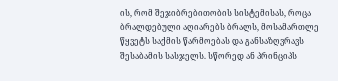ის, რომ შეჯიბრებითობის სისტემისას, როცა ბრალდებული აღიარებს ბრალს, მოსამართლე წყვეტს საქმის წარმოებას და განსაზღვრავს შესაბამის სასჯელს. სწორედ ან პრინციპს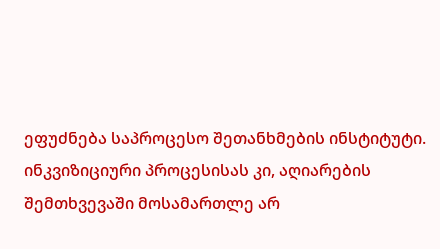ეფუძნება საპროცესო შეთანხმების ინსტიტუტი.
ინკვიზიციური პროცესისას კი, აღიარების შემთხვევაში მოსამართლე არ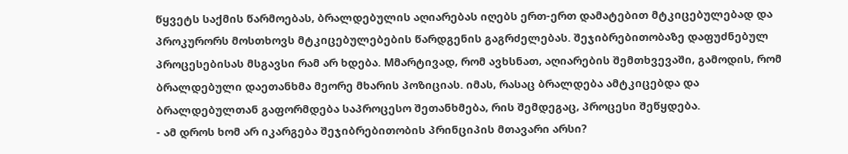წყვეტს საქმის წარმოებას, ბრალდებულის აღიარებას იღებს ერთ-ერთ დამატებით მტკიცებულებად და პროკურორს მოსთხოვს მტკიცებულებების წარდგენის გაგრძელებას. შეჯიბრებითობაზე დაფუძნებულ პროცესებისას მსგავსი რამ არ ხდება. Mმარტივად, რომ ავხსნათ, აღიარების შემთხვევაში, გამოდის, რომ ბრალდებული დაეთანხმა მეორე მხარის პოზიციას. იმას, რასაც ბრალდება ამტკიცებდა და ბრალდებულთან გაფორმდება საპროცესო შეთანხმება, რის შემდეგაც, პროცესი შეწყდება.
- ამ დროს ხომ არ იკარგება შეჯიბრებითობის პრინციპის მთავარი არსი?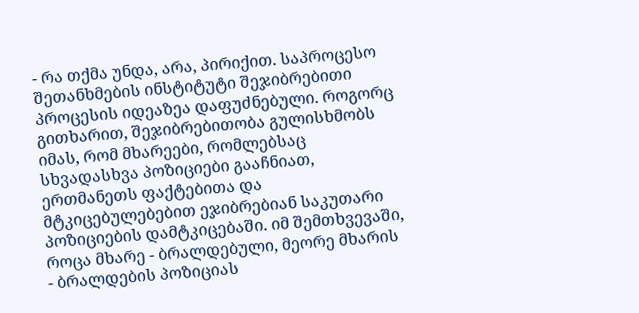- რა თქმა უნდა, არა, პირიქით. საპროცესო შეთანხმების ინსტიტუტი შეჯიბრებითი პროცესის იდეაზეა დაფუძნებული. როგორც გითხარით, შეჯიბრებითობა გულისხმობს იმას, რომ მხარეები, რომლებსაც სხვადასხვა პოზიციები გააჩნიათ, ერთმანეთს ფაქტებითა და მტკიცებულებებით ეჯიბრებიან საკუთარი პოზიციების დამტკიცებაში. იმ შემთხვევაში, როცა მხარე - ბრალდებული, მეორე მხარის - ბრალდების პოზიციას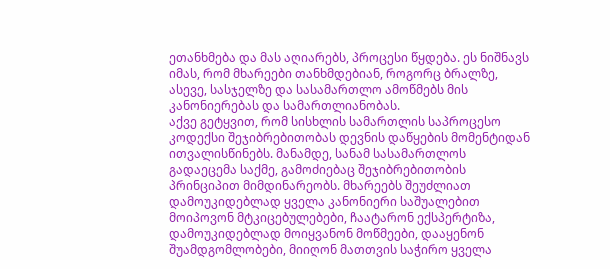ეთანხმება და მას აღიარებს, პროცესი წყდება. ეს ნიშნავს იმას, რომ მხარეები თანხმდებიან, როგორც ბრალზე, ასევე, სასჯელზე და სასამართლო ამოწმებს მის კანონიერებას და სამართლიანობას.
აქვე გეტყვით, რომ სისხლის სამართლის საპროცესო კოდექსი შეჯიბრებითობას დევნის დაწყების მომენტიდან ითვალისწინებს. მანამდე, სანამ სასამართლოს გადაეცემა საქმე, გამოძიებაც შეჯიბრებითობის პრინციპით მიმდინარეობს. მხარეებს შეუძლიათ დამოუკიდებლად ყველა კანონიერი საშუალებით მოიპოვონ მტკიცებულებები, ჩაატარონ ექსპერტიზა, დამოუკიდებლად მოიყვანონ მოწმეები, დააყენონ შუამდგომლობები, მიიღონ მათთვის საჭირო ყველა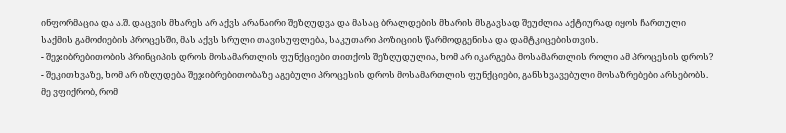ინფორმაცია და ა.შ. დაცვის მხარეს არ აქვს არანაირი შეზღუდვა და მასაც ბრალდების მხარის მსგავსად შეუძლია აქტიურად იყოს ჩართული საქმის გამოძიების პროცესში, მას აქვს სრული თავისუფლება, საკუთარი პოზიციის წარმოდგენისა და დამტკიცებისთვის.
- შეჯიბრებითობის პრინციპის დროს მოსამართლის ფუნქციები თითქოს შეზღუდულია, ხომ არ იკარგება მოსამართლის როლი ამ პროცესის დროს?
- შეკითხვაზე, ხომ არ იზღუდება შეჯიბრებითობაზე აგებული პროცესის დროს მოსამართლის ფუნქციები, განსხვავებული მოსაზრებები არსებობს. მე ვფიქრობ, რომ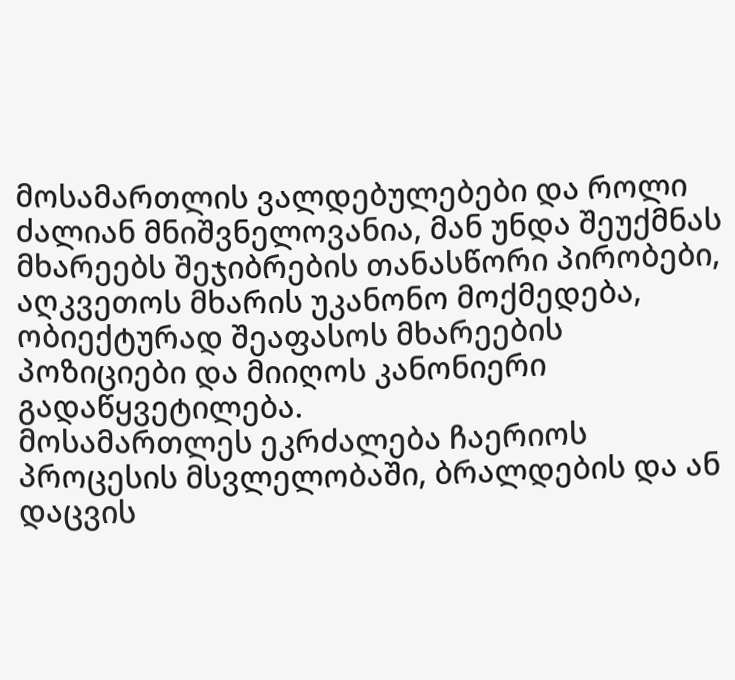მოსამართლის ვალდებულებები და როლი ძალიან მნიშვნელოვანია, მან უნდა შეუქმნას მხარეებს შეჯიბრების თანასწორი პირობები, აღკვეთოს მხარის უკანონო მოქმედება, ობიექტურად შეაფასოს მხარეების პოზიციები და მიიღოს კანონიერი გადაწყვეტილება.
მოსამართლეს ეკრძალება ჩაერიოს პროცესის მსვლელობაში, ბრალდების და ან დაცვის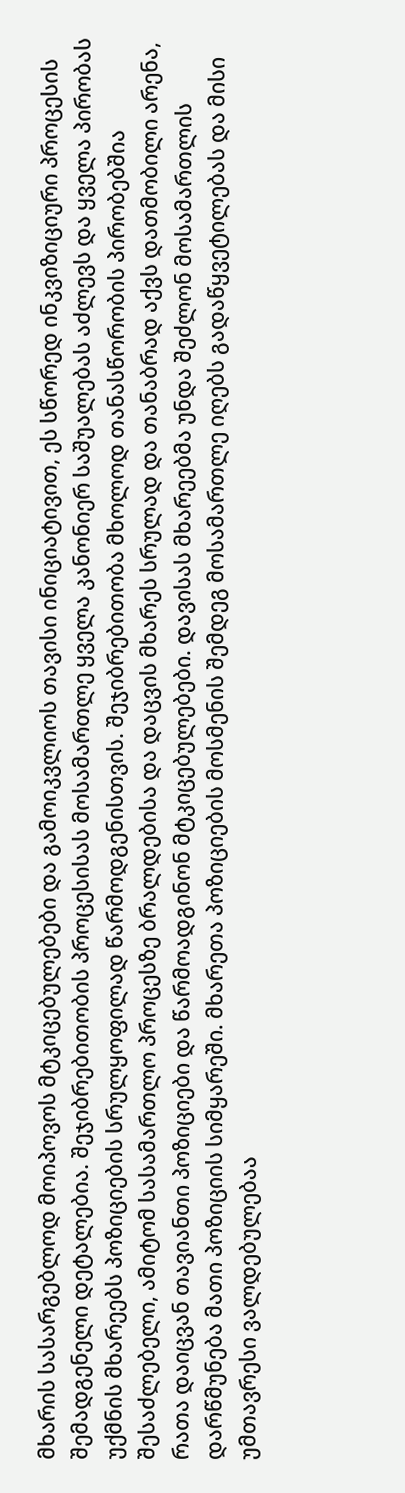მხარის სასარგებლოდ მოიპოვოს მტკიცებულებები და გამოიკვლიოს თავისი ინიციატივით, ეს სწორედ ინკვიზიციური პროცესის შემადგენელი დეტალებია. შეჯიბრებითობის პროცესისას მოსამართლე ყველა კანონიერ საშუალებას აძლევს და ყველა პირობას უქმნის მხარეებს პოზიციების სრულყოფილად წარმოდგენისთვის. შეჯიბრებითობა მხოლოდ თანასწორობის პირობებშია შესაძლებელი, ამიტომ სასამართლო პროცესზე ბრალდებისა და დაცვის მხარეს სრულად და თანაბრად აქვს დათმობილი არენა, რათა დაიცვან თავიანთი პოზიციები და წარმოადგინონ მტკიცებულებები. დავისას მხარეებმა უნდა შეძლონ მოსამართლის დარწმუნება მათი პოზიციის სიმყარეში. მხარეთა პოზიციების მოსმენის შემდეგ მოსამართლე იღებს გადაწყვეტილებას და მისი უმთავრესი ვალდებულებაა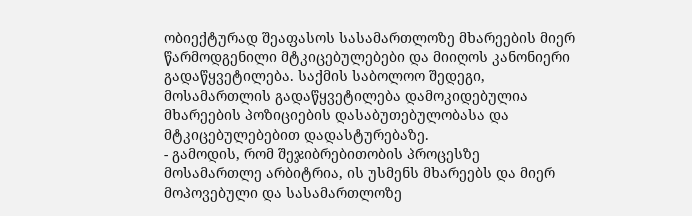ობიექტურად შეაფასოს სასამართლოზე მხარეების მიერ წარმოდგენილი მტკიცებულებები და მიიღოს კანონიერი გადაწყვეტილება. საქმის საბოლოო შედეგი, მოსამართლის გადაწყვეტილება დამოკიდებულია მხარეების პოზიციების დასაბუთებულობასა და მტკიცებულებებით დადასტურებაზე.
- გამოდის, რომ შეჯიბრებითობის პროცესზე მოსამართლე არბიტრია, ის უსმენს მხარეებს და მიერ მოპოვებული და სასამართლოზე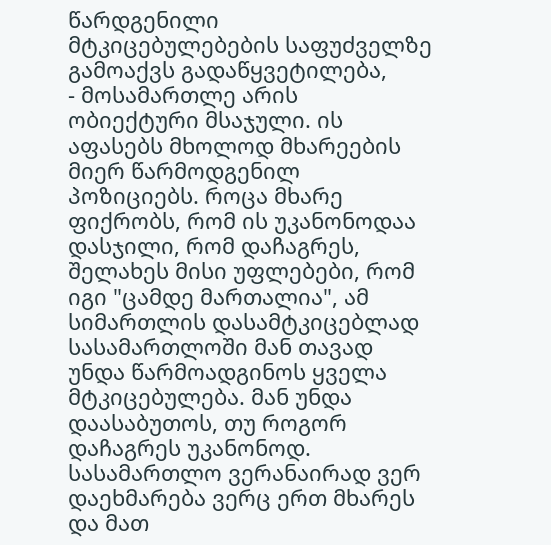წარდგენილი მტკიცებულებების საფუძველზე გამოაქვს გადაწყვეტილება,
- მოსამართლე არის ობიექტური მსაჯული. ის აფასებს მხოლოდ მხარეების მიერ წარმოდგენილ პოზიციებს. როცა მხარე ფიქრობს, რომ ის უკანონოდაა დასჯილი, რომ დაჩაგრეს, შელახეს მისი უფლებები, რომ იგი "ცამდე მართალია", ამ სიმართლის დასამტკიცებლად სასამართლოში მან თავად უნდა წარმოადგინოს ყველა მტკიცებულება. მან უნდა დაასაბუთოს, თუ როგორ დაჩაგრეს უკანონოდ. სასამართლო ვერანაირად ვერ დაეხმარება ვერც ერთ მხარეს და მათ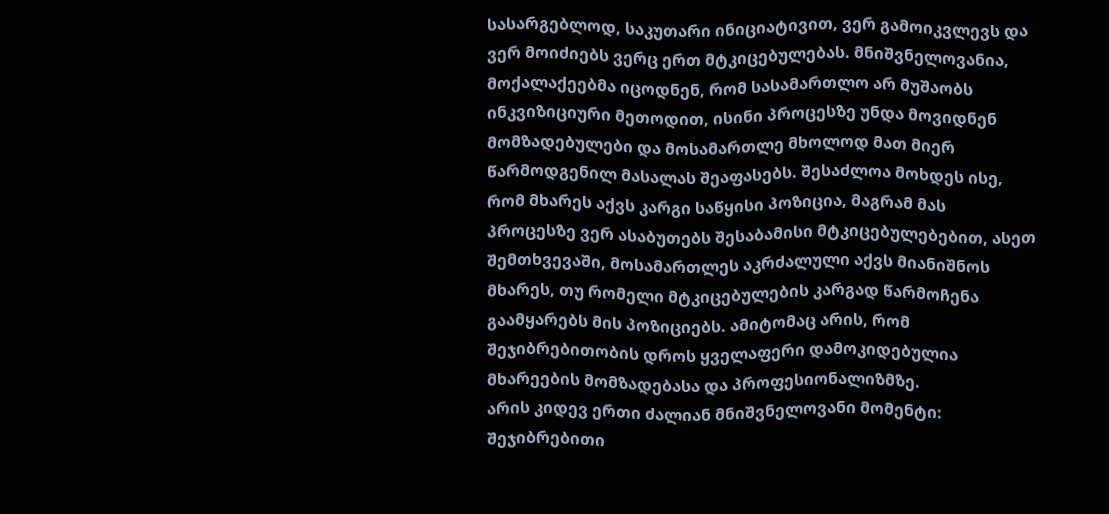სასარგებლოდ, საკუთარი ინიციატივით, ვერ გამოიკვლევს და ვერ მოიძიებს ვერც ერთ მტკიცებულებას. მნიშვნელოვანია, მოქალაქეებმა იცოდნენ, რომ სასამართლო არ მუშაობს ინკვიზიციური მეთოდით, ისინი პროცესზე უნდა მოვიდნენ მომზადებულები და მოსამართლე მხოლოდ მათ მიერ წარმოდგენილ მასალას შეაფასებს. შესაძლოა მოხდეს ისე, რომ მხარეს აქვს კარგი საწყისი პოზიცია, მაგრამ მას პროცესზე ვერ ასაბუთებს შესაბამისი მტკიცებულებებით, ასეთ შემთხვევაში, მოსამართლეს აკრძალული აქვს მიანიშნოს მხარეს, თუ რომელი მტკიცებულების კარგად წარმოჩენა გაამყარებს მის პოზიციებს. ამიტომაც არის, რომ შეჯიბრებითობის დროს ყველაფერი დამოკიდებულია მხარეების მომზადებასა და პროფესიონალიზმზე.
არის კიდევ ერთი ძალიან მნიშვნელოვანი მომენტი: შეჯიბრებითი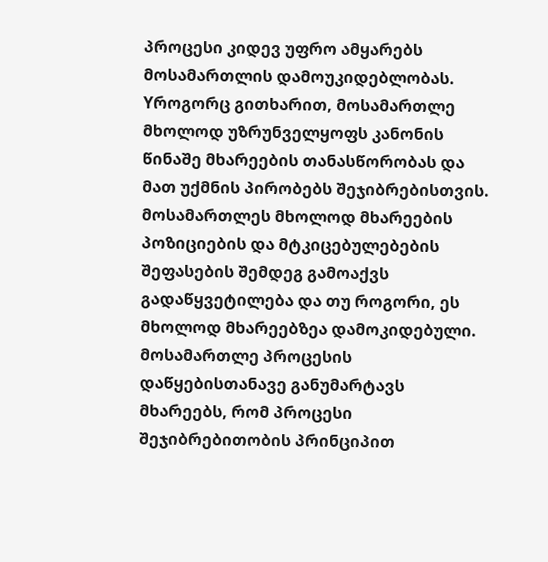პროცესი კიდევ უფრო ამყარებს მოსამართლის დამოუკიდებლობას. Yროგორც გითხარით, მოსამართლე მხოლოდ უზრუნველყოფს კანონის წინაშე მხარეების თანასწორობას და მათ უქმნის პირობებს შეჯიბრებისთვის. მოსამართლეს მხოლოდ მხარეების პოზიციების და მტკიცებულებების შეფასების შემდეგ გამოაქვს გადაწყვეტილება და თუ როგორი, ეს მხოლოდ მხარეებზეა დამოკიდებული. მოსამართლე პროცესის დაწყებისთანავე განუმარტავს მხარეებს, რომ პროცესი შეჯიბრებითობის პრინციპით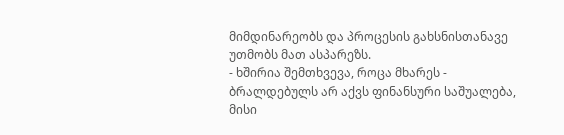მიმდინარეობს და პროცესის გახსნისთანავე უთმობს მათ ასპარეზს.
- ხშირია შემთხვევა, როცა მხარეს - ბრალდებულს არ აქვს ფინანსური საშუალება, მისი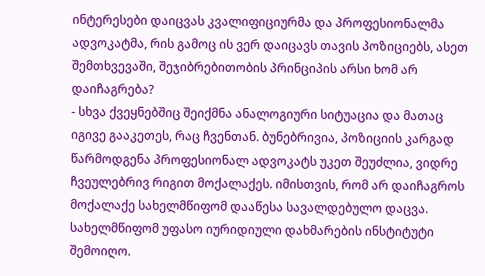ინტერესები დაიცვას კვალიფიციურმა და პროფესიონალმა ადვოკატმა, რის გამოც ის ვერ დაიცავს თავის პოზიციებს, ასეთ შემთხვევაში, შეჯიბრებითობის პრინციპის არსი ხომ არ დაიჩაგრება?
- სხვა ქვეყნებშიც შეიქმნა ანალოგიური სიტუაცია და მათაც იგივე გააკეთეს, რაც ჩვენთან. ბუნებრივია, პოზიციის კარგად წარმოდგენა პროფესიონალ ადვოკატს უკეთ შეუძლია, ვიდრე ჩვეულებრივ რიგით მოქალაქეს. იმისთვის, რომ არ დაიჩაგროს მოქალაქე სახელმწიფომ დააწესა სავალდებულო დაცვა. სახელმწიფომ უფასო იურიდიული დახმარების ინსტიტუტი შემოიღო.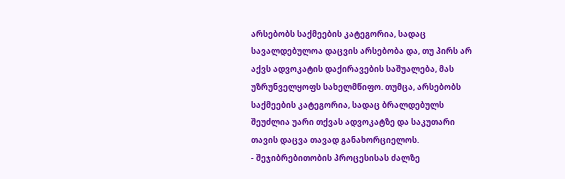არსებობს საქმეების კატეგორია, სადაც სავალდებულოა დაცვის არსებობა და, თუ პირს არ აქვს ადვოკატის დაქირავების საშუალება, მას უზრუნველყოფს სახელმწიფო. თუმცა, არსებობს საქმეების კატეგორია, სადაც ბრალდებულს შეუძლია უარი თქვას ადვოკატზე და საკუთარი თავის დაცვა თავად განახორციელოს.
- შეჯიბრებითობის პროცესისას ძალზე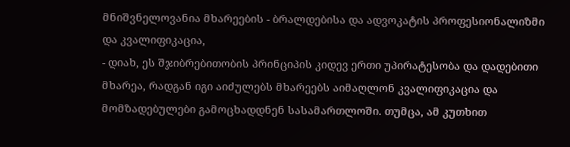მნიშვნელოვანია მხარეების - ბრალდებისა და ადვოკატის პროფესიონალიზმი და კვალიფიკაცია,
- დიახ, ეს შჯიბრებითობის პრინციპის კიდევ ერთი უპირატესობა და დადებითი მხარეა, რადგან იგი აიძულებს მხარეებს აიმაღლონ კვალიფიკაცია და მომზადებულები გამოცხადდნენ სასამართლოში. თუმცა, ამ კუთხით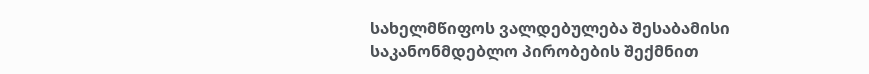სახელმწიფოს ვალდებულება შესაბამისი საკანონმდებლო პირობების შექმნით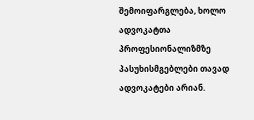შემოიფარგლება, ხოლო ადვოკატთა პროფესიონალიზმზე პასუხისმგებლები თავად ადვოკატები არიან.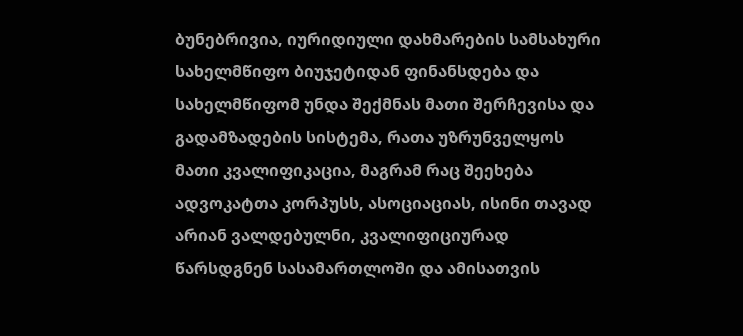ბუნებრივია, იურიდიული დახმარების სამსახური სახელმწიფო ბიუჯეტიდან ფინანსდება და სახელმწიფომ უნდა შექმნას მათი შერჩევისა და გადამზადების სისტემა, რათა უზრუნველყოს მათი კვალიფიკაცია, მაგრამ რაც შეეხება ადვოკატთა კორპუსს, ასოციაციას, ისინი თავად არიან ვალდებულნი, კვალიფიციურად წარსდგნენ სასამართლოში და ამისათვის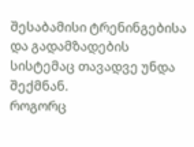შესაბამისი ტრენინგებისა და გადამზადების სისტემაც თავადვე უნდა შექმნან.
როგორც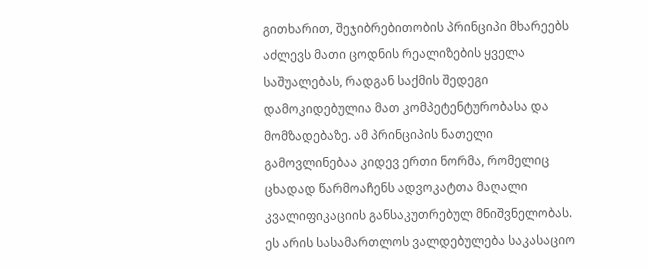გითხარით, შეჯიბრებითობის პრინციპი მხარეებს აძლევს მათი ცოდნის რეალიზების ყველა საშუალებას, რადგან საქმის შედეგი დამოკიდებულია მათ კომპეტენტურობასა და მომზადებაზე. ამ პრინციპის ნათელი გამოვლინებაა კიდევ ერთი ნორმა, რომელიც ცხადად წარმოაჩენს ადვოკატთა მაღალი კვალიფიკაციის განსაკუთრებულ მნიშვნელობას. ეს არის სასამართლოს ვალდებულება საკასაციო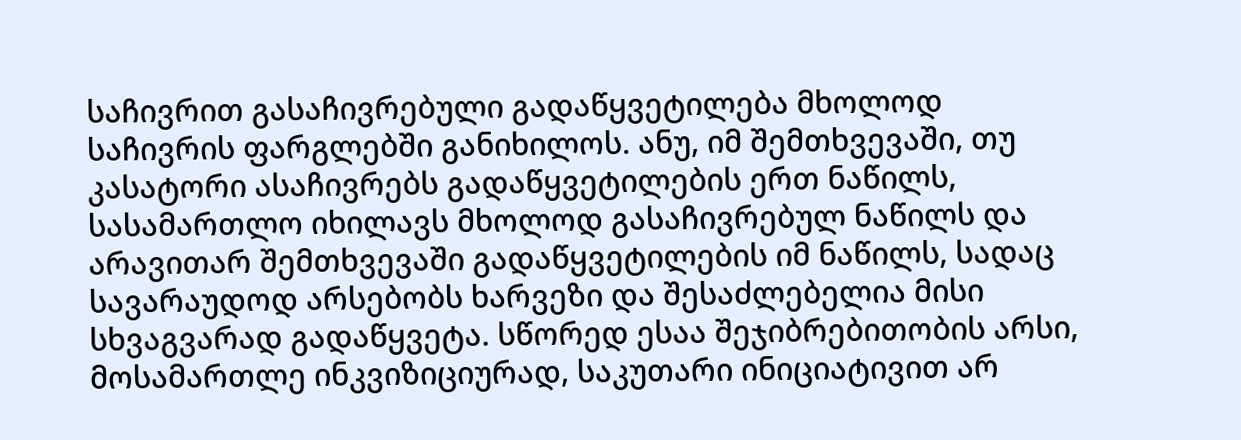საჩივრით გასაჩივრებული გადაწყვეტილება მხოლოდ საჩივრის ფარგლებში განიხილოს. ანუ, იმ შემთხვევაში, თუ კასატორი ასაჩივრებს გადაწყვეტილების ერთ ნაწილს, სასამართლო იხილავს მხოლოდ გასაჩივრებულ ნაწილს და არავითარ შემთხვევაში გადაწყვეტილების იმ ნაწილს, სადაც სავარაუდოდ არსებობს ხარვეზი და შესაძლებელია მისი სხვაგვარად გადაწყვეტა. სწორედ ესაა შეჯიბრებითობის არსი, მოსამართლე ინკვიზიციურად, საკუთარი ინიციატივით არ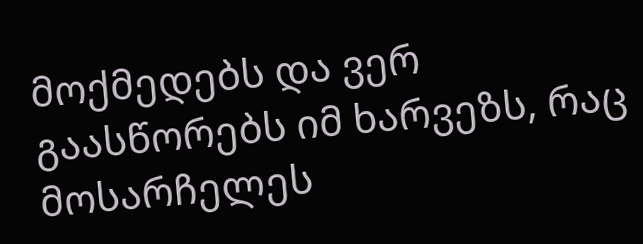მოქმედებს და ვერ გაასწორებს იმ ხარვეზს, რაც მოსარჩელეს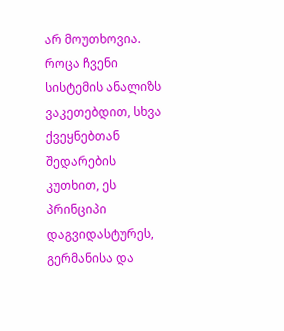არ მოუთხოვია. როცა ჩვენი სისტემის ანალიზს ვაკეთებდით, სხვა ქვეყნებთან შედარების კუთხით, ეს პრინციპი დაგვიდასტურეს, გერმანისა და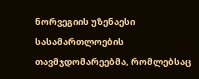ნორვეგიის უზენაესი სასამართლოების თავმჯდომარეებმა, რომლებსაც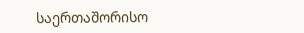საერთაშორისო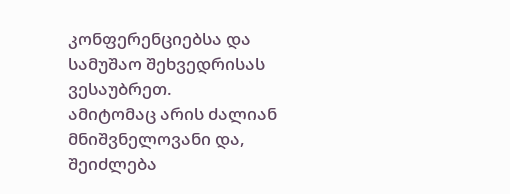კონფერენციებსა და სამუშაო შეხვედრისას ვესაუბრეთ.
ამიტომაც არის ძალიან მნიშვნელოვანი და, შეიძლება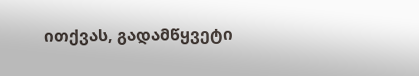ითქვას, გადამწყვეტი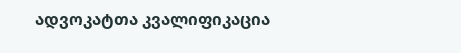ადვოკატთა კვალიფიკაცია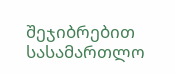შეჯიბრებით სასამართლო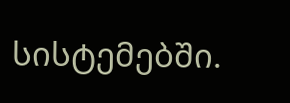სისტემებში.